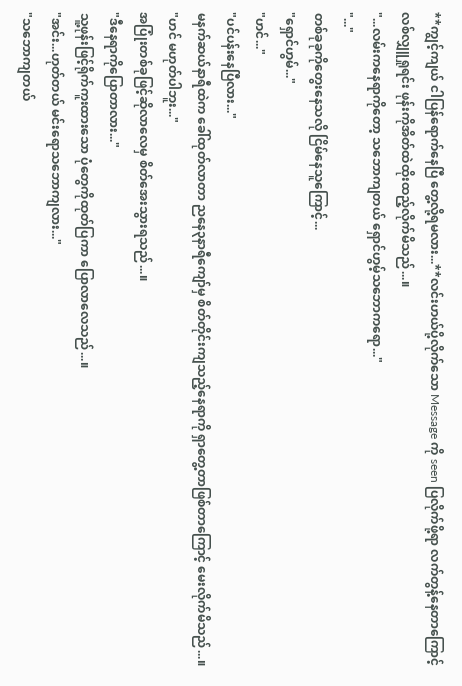**ကျွင့်ကျယ် ငါပြန်ရောက်နေပြီ တွေ့လို့ရမလား...**လင်းဟယ်ပို့လိုက်သော Message ကို seen ပြလိုက်ဖို့ရာ လက်တွန့်နေတာကြောင့် လစ်လျှူရှုရင်း ဖုန်းကိုအိတ်ထဲထိုးထည့်လိုက်မိသည်...။
"...လမ်းကနေရာကိုတော့ သဘောကျတယ် ရှောင်ဟွမ့်သဘောကရော..."
"..."
တစ်ခုခုကိုတွေးနေသလို ငြိမ်နေသူကြောင့်...
"ရှောင်ဟွမ်..."
"ဟင်..."
"ပင်ပန်းနေပြီလား..."
မနက်ဆယ်နာရီထဲက ခေါ်ထုတ်လာတာ ညနေ၃နာရီကျော်မှ စိတ်တိုင်းကျသည့်နေရာကို ရှာတွေ့တာဖြစ်တာကြောင့် မေးလိုက်မိသည်...။
"ဟင် မဟုတ်ပါဘူး..."
အပြုံးတစ်ခုဖြင့်ဆိုလာလေမှ စိတ်အေးသွားရသည်...။
"ဒီနေရာကိုပြောတာလား..."
သူ့ဖုန်းဖြင့်ရိုက်ကူးထားသော ပုံတွေကိုထုတ်ပြကာ ပြောလာလေသည်...။
"အင်း...ဟုတ်တယ် မင်းရောသဘောကျလား..."
"သဘောကျတယ်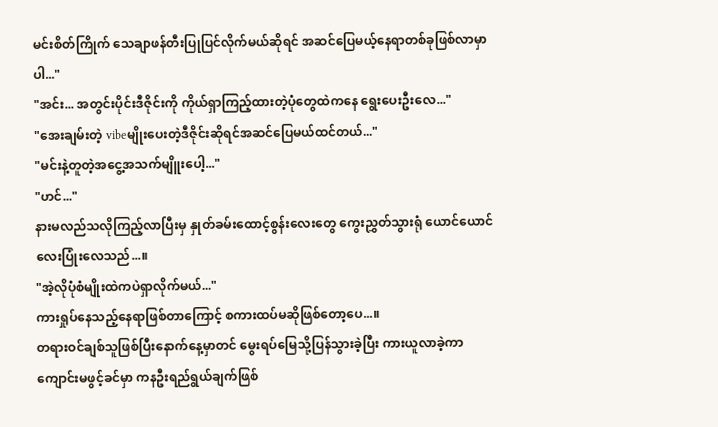မင်းစိတ်ကြိုက် သေချာဖန်တီးပြုပြင်လိုက်မယ်ဆိုရင် အဆင်ပြေမယ့်နေရာတစ်ခုဖြစ်လာမှာပါ..."
"အင်း... အတွင်းပိုင်းဒီဇိုင်းကို ကိုယ်ရှာကြည့်ထားတဲ့ပုံတွေထဲကနေ ရွေးပေးဦးလေ..."
"အေးချမ်းတဲ့ vibeမျိုးပေးတဲ့ဒီဇိုင်းဆိုရင်အဆင်ပြေမယ်ထင်တယ်..."
"မင်းနဲ့တူတဲ့အငွေ့အသက်မျိူးပေါ့..."
"ဟင်..."
နားမလည်သလိုကြည့်လာပြီးမှ နှုတ်ခမ်းထောင့်စွန်းလေးတွေ ကွေးညွှတ်သွားရုံ ယောင်ယောင်လေးပြုံးလေသည်...။
"အဲ့လိုပုံစံမျိုးထဲကပဲရှာလိုက်မယ်..."
ကားရှုပ်နေသည့်နေရာဖြစ်တာကြောင့် စကားထပ်မဆိုဖြစ်တော့ပေ...။
တရားဝင်ချစ်သူဖြစ်ပြီးနောက်နေ့မှာတင် မွေးရပ်မြေသို့ပြန်သွားခဲ့ပြီး ကားယူလာခဲ့ကာ ကျောင်းမဖွင့်ခင်မှာ ကနဦးရည်ရွယ်ချက်ဖြစ်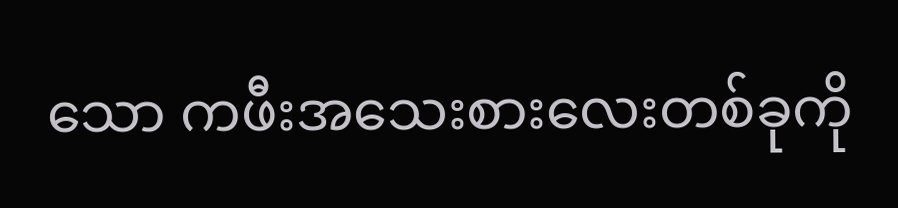သော ကဖီးအသေးစားလေးတစ်ခုကို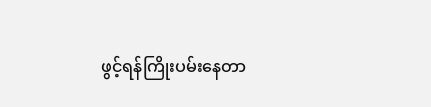ဖွင့်ရန်ကြိုးပမ်းနေတာ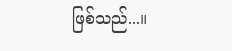ဖြစ်သည်...။